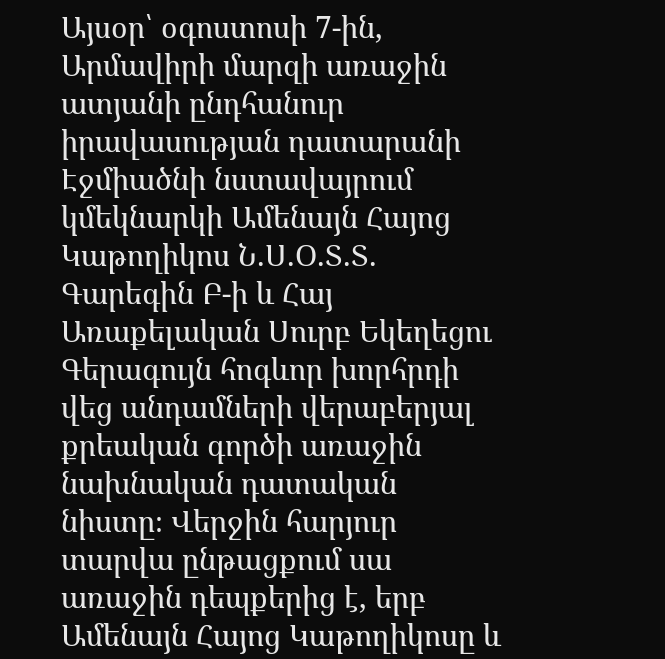Այսօր՝ օգոստոսի 7-ին, Արմավիրի մարզի առաջին ատյանի ընդհանուր իրավասության դատարանի Էջմիածնի նստավայրում կմեկնարկի Ամենայն Հայոց Կաթողիկոս Ն.Ս.Օ.Տ.Տ. Գարեգին Բ-ի և Հայ Առաքելական Սուրբ Եկեղեցու Գերագույն հոգևոր խորհրդի վեց անդամների վերաբերյալ քրեական գործի առաջին նախնական դատական նիստը։ Վերջին հարյուր տարվա ընթացքում սա առաջին դեպքերից է, երբ Ամենայն Հայոց Կաթողիկոսը և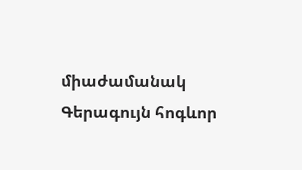միաժամանակ Գերագույն հոգևոր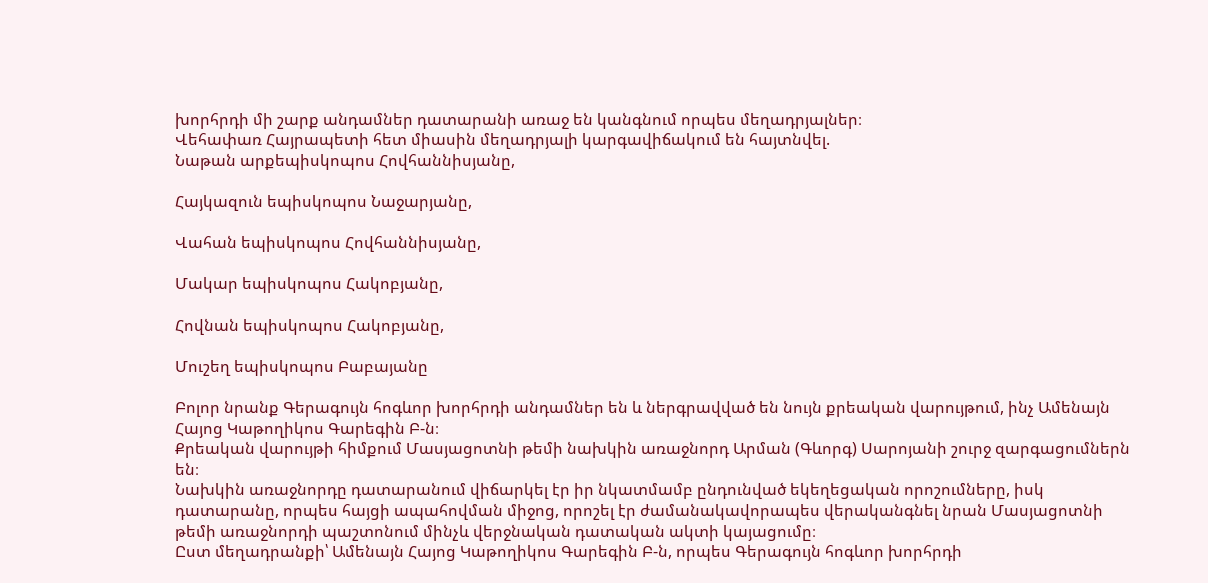խորհրդի մի շարք անդամներ դատարանի առաջ են կանգնում որպես մեղադրյալներ։
Վեհափառ Հայրապետի հետ միասին մեղադրյալի կարգավիճակում են հայտնվել.
Նաթան արքեպիսկոպոս Հովհաննիսյանը,

Հայկազուն եպիսկոպոս Նաջարյանը,

Վահան եպիսկոպոս Հովհաննիսյանը,

Մակար եպիսկոպոս Հակոբյանը,

Հովնան եպիսկոպոս Հակոբյանը,

Մուշեղ եպիսկոպոս Բաբայանը

Բոլոր նրանք Գերագույն հոգևոր խորհրդի անդամներ են և ներգրավված են նույն քրեական վարույթում, ինչ Ամենայն Հայոց Կաթողիկոս Գարեգին Բ-ն։
Քրեական վարույթի հիմքում Մասյացոտնի թեմի նախկին առաջնորդ Արման (Գևորգ) Սարոյանի շուրջ զարգացումներն են։
Նախկին առաջնորդը դատարանում վիճարկել էր իր նկատմամբ ընդունված եկեղեցական որոշումները, իսկ դատարանը, որպես հայցի ապահովման միջոց, որոշել էր ժամանակավորապես վերականգնել նրան Մասյացոտնի թեմի առաջնորդի պաշտոնում մինչև վերջնական դատական ակտի կայացումը։
Ըստ մեղադրանքի՝ Ամենայն Հայոց Կաթողիկոս Գարեգին Բ-ն, որպես Գերագույն հոգևոր խորհրդի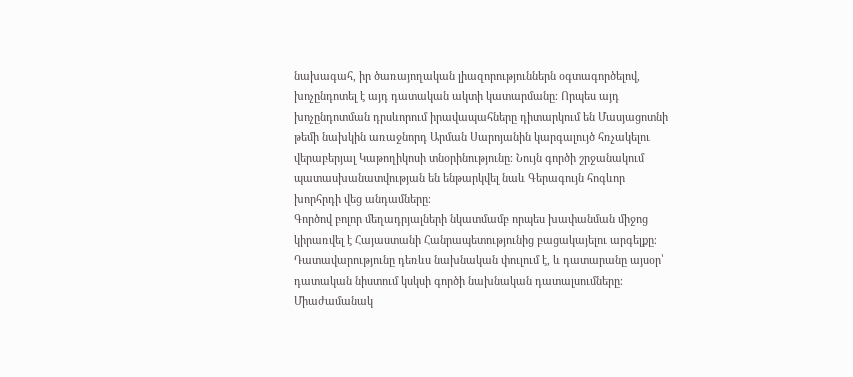նախագահ, իր ծառայողական լիազորություններն օգտագործելով, խոչընդոտել է այդ դատական ակտի կատարմանը։ Որպես այդ խոչընդոտման դրսևորում իրավապահները դիտարկում են Մասյացոտնի թեմի նախկին առաջնորդ Արման Սարոյանին կարգալույծ հռչակելու վերաբերյալ Կաթողիկոսի տնօրինությունը։ Նույն գործի շրջանակում պատասխանատվության են ենթարկվել նաև Գերագույն հոգևոր խորհրդի վեց անդամները։
Գործով բոլոր մեղադրյալների նկատմամբ որպես խափանման միջոց կիրառվել է Հայաստանի Հանրապետությունից բացակայելու արգելքը։
Դատավարությունը դեռևս նախնական փուլում է, և դատարանը այսօր՝ դատական նիստում կսկսի գործի նախնական դատալսումները։ Միաժամանակ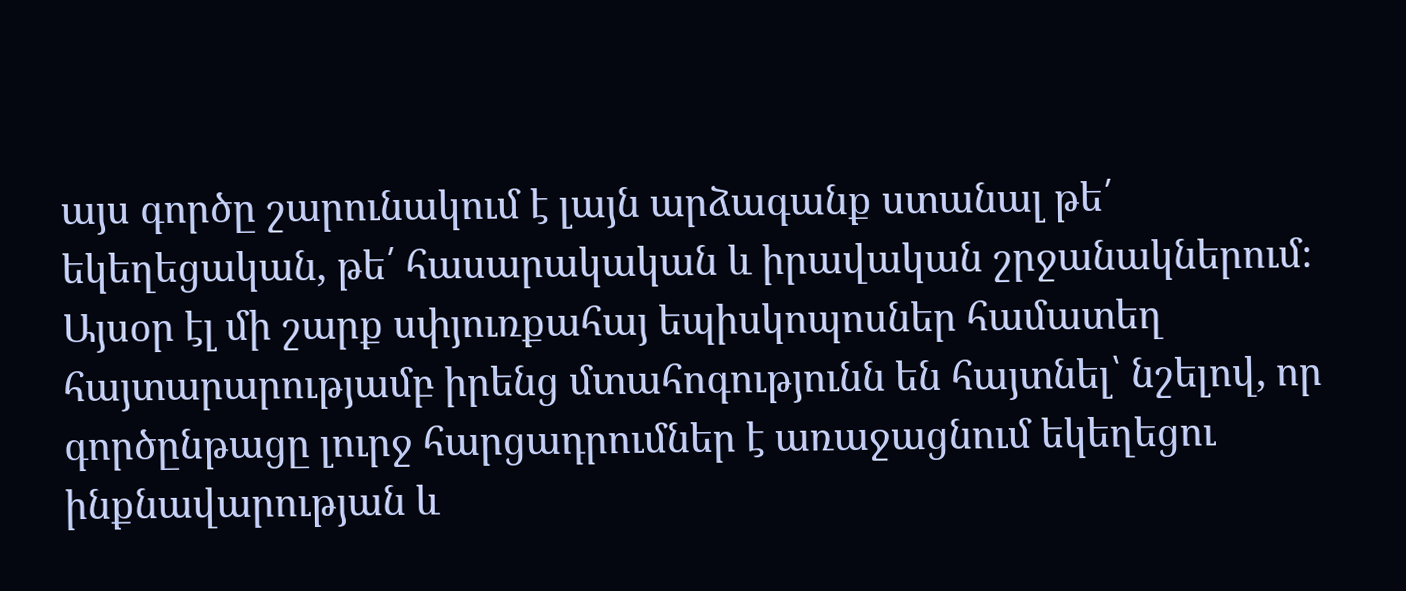այս գործը շարունակում է լայն արձագանք ստանալ թե՛ եկեղեցական, թե՛ հասարակական և իրավական շրջանակներում։ Այսօր էլ մի շարք սփյուռքահայ եպիսկոպոսներ համատեղ հայտարարությամբ իրենց մտահոգությունն են հայտնել՝ նշելով, որ գործընթացը լուրջ հարցադրումներ է առաջացնում եկեղեցու ինքնավարության և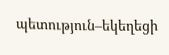պետություն–եկեղեցի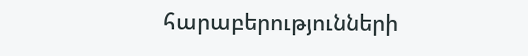հարաբերությունների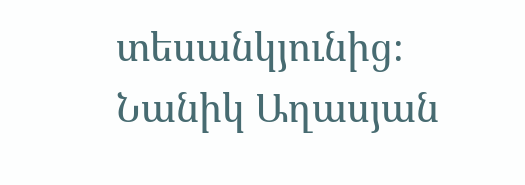տեսանկյունից։
Նանիկ Աղասյան